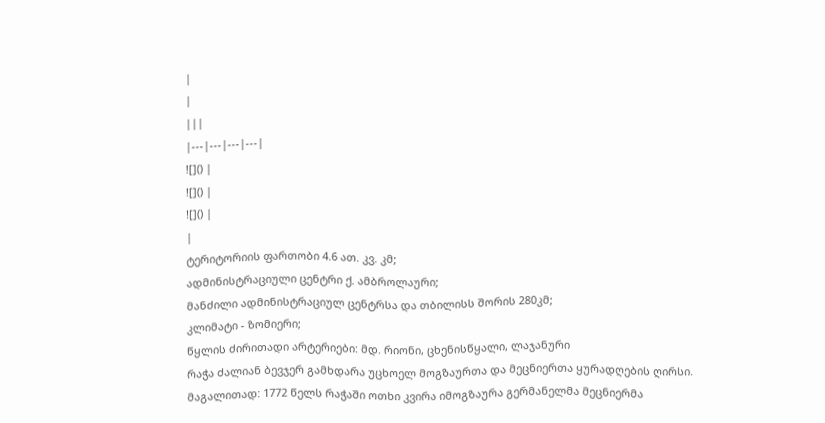|
|
|||
|---|---|---|---|
![]() |
![]() |
![]() |
|
ტერიტორიის ფართობი 4.6 ათ. კვ. კმ;
ადმინისტრაციული ცენტრი ქ. ამბროლაური;
მანძილი ადმინისტრაციულ ცენტრსა და თბილისს შორის 280კმ;
კლიმატი - ზომიერი;
წყლის ძირითადი არტერიები: მდ. რიონი, ცხენისწყალი, ლაჯანური
რაჭა ძალიან ბევჯერ გამხდარა უცხოელ მოგზაურთა და მეცნიერთა ყურადღების ღირსი.
მაგალითად: 1772 წელს რაჭაში ოთხი კვირა იმოგზაურა გერმანელმა მეცნიერმა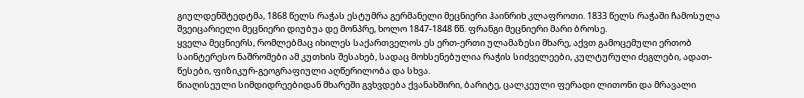გიულდენშტედტმა, 1868 წელს რაჭას ესტუმრა გერმანელი მეცნიერი ჰაინრიხ კლაფროთი. 1833 წელს რაჭაში ჩამოსულა შვეიცარიელი მეცნიერი დიუბუა დე მონპრე, ხოლო 1847-1848 წწ. ფრანგი მეცნიერი მარი ბროსე.
ყველა მეცნიერს, რომლებმაც იხილეს საქართველოს ეს ერთ-ერთი ულამაზესი მხარე, აქვთ გამოცემული ერთობ საინტერესო ნაშრომები ამ კუთხის შესახებ, სადაც მოხსენებულია რაჭის სიძველეები, კულტურული ძეგლები, ადათ-წესები, ფიზიკურ-გეოგრაფიული აღწერილობა და სხვა.
წიაღისეული სიმდიდრეებიდან მხარეში გვხვდება ქვანახშირი, ბარიტე, ცალკეული ფერადი ლითონი და მრავალი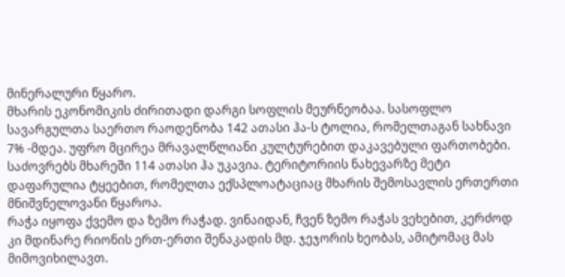მინერალური წყარო.
მხარის ეკონომიკის ძირითადი დარგი სოფლის მეურნეობაა. სასოფლო სავარგულთა საერთო რაოდენობა 142 ათასი ჰა-ს ტოლია, რომელთაგან სახნავი 7% -მდეა. უფრო მცირეა მრავალწლიანი კულტურებით დაკავებული ფართობები. საძოვრებს მხარეში 114 ათასი ჰა უკავია. ტერიტორიის ნახევარზე მეტი დაფარულია ტყეებით, რომელთა ექსპლოატაციაც მხარის შემოსავლის ერთერთი მნიშვნელოვანი წყაროა.
რაჭა იყოფა ქვემო და ზემო რაჭად. ვინაიდან, ჩვენ ზემო რაჭას ვეხებით, კერძოდ კი მდინარე რიონის ერთ-ერთი შენაკადის მდ. ჯეჯორის ხეობას, ამიტომაც მას მიმოვიხილავთ.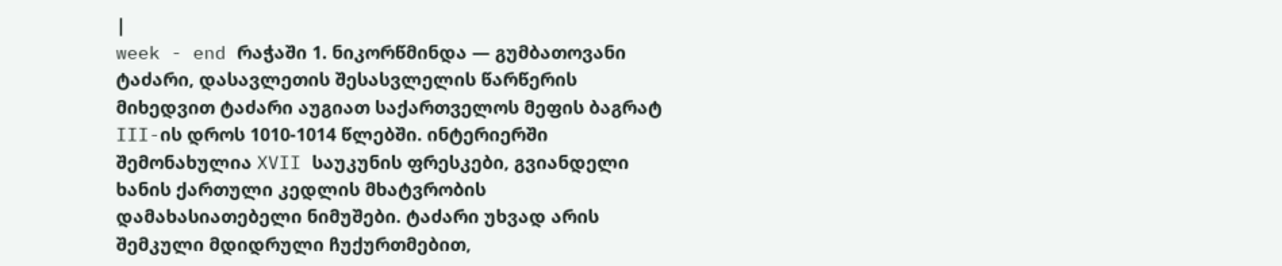|
week - end რაჭაში 1. ნიკორწმინდა — გუმბათოვანი ტაძარი, დასავლეთის შესასვლელის წარწერის მიხედვით ტაძარი აუგიათ საქართველოს მეფის ბაგრატ III-ის დროს 1010-1014 წლებში. ინტერიერში შემონახულია XVII საუკუნის ფრესკები, გვიანდელი ხანის ქართული კედლის მხატვრობის დამახასიათებელი ნიმუშები. ტაძარი უხვად არის შემკული მდიდრული ჩუქურთმებით,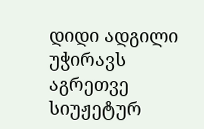დიდი ადგილი უჭირავს აგრეთვე სიუჟეტურ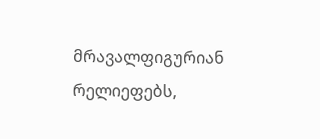მრავალფიგურიან რელიეფებს,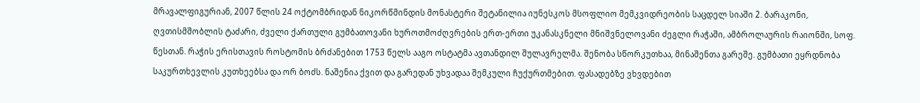მრავალფიგურიან, 2007 წლის 24 ოქტომბრიდან ნიკორწმინდის მონასტერი შეტანილია იუნესკოს მსოფლიო მემკვიდრეობის საცდელ სიაში 2. ბარაკონი, ღვთისმშობლის ტაძარი, ძველი ქართული გუმბათოვანი ხუროთმოძღვრების ერთ-ერთი უკანასკნელი მნიშვნელოვანი ძეგლი რაჭაში, ამბროლაურის რაიონში, სოფ. წესთან. რაჭის ერისთავის როსტომის ბრძანებით 1753 წელს ააგო ოსტატმა ავთანდილ შულავრელმა. შენობა სწორკუთხაა, მინაშენთა გარეშე. გუმბათი ეყრდნობა საკურთხევლის კუთხეებსა და ორ ბოძს. ნაშენია ქვით და გარედან უხვადაა შემკული ჩუქურთმებით. ფასადებზე ვხვდებით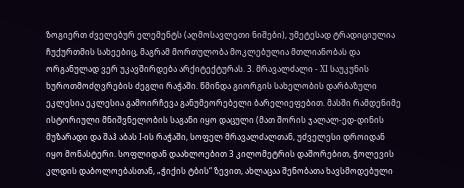ზოგიერთ ძველებურ ელემენტს (აღმოსავლეთი ნიშები), უმეტესად ტრადიციულია ჩუქურთმის სახეებიც, მაგრამ მორთულობა მოკლებულია მთლიანობას და ორგანულად ვერ უკავშირდება არქიტექტურას. 3. მრავალძალი - XI საუკუნის ხუროთმოძღვრების ძეგლი რაჭაში. წმინდა გიორგის სახელობის დარბაზული ეკლესია ეკლესია გამოირჩევა განუმეორებელი ბარელიეფებით. მასში რამდენიმე ისტორიული მნიშვნელობის საგანი იყო დაცული (მათ შორის ჯალალ-ედ-დინის მუზარადი და შაჰ აბას I-ის რაჭაში, სოფელ მრავალძალთან, უძველესი დროიდან იყო მონასტერი. სოფლიდან დაახლოებით 3 კილომეტრის დაშორებით, ჭოლევის კლდის დაბოლოებასთან, „ჭიქის ტბის“ ზევით, ახლაცაა შენობათა ხავსმოდებული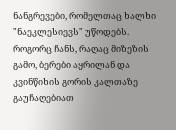ნანგრევები, რომელთაც ხალხი "ნაეკლესიევს" უწოდებს. როგორც ჩანს, რაღაც მიზეზის გამო, ბერები აყრილან და კვინწიხის გორის კალთაზე გაუჩაღებიათ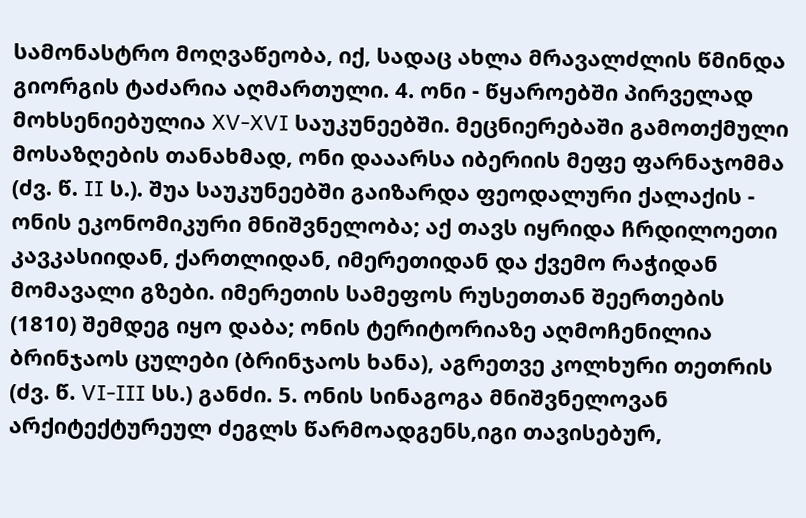სამონასტრო მოღვაწეობა, იქ, სადაც ახლა მრავალძლის წმინდა გიორგის ტაძარია აღმართული. 4. ონი - წყაროებში პირველად მოხსენიებულია XV-XVI საუკუნეებში. მეცნიერებაში გამოთქმული მოსაზღების თანახმად, ონი დააარსა იბერიის მეფე ფარნაჯომმა (ძვ. წ. II ს.). შუა საუკუნეებში გაიზარდა ფეოდალური ქალაქის - ონის ეკონომიკური მნიშვნელობა; აქ თავს იყრიდა ჩრდილოეთი კავკასიიდან, ქართლიდან, იმერეთიდან და ქვემო რაჭიდან მომავალი გზები. იმერეთის სამეფოს რუსეთთან შეერთების (1810) შემდეგ იყო დაბა; ონის ტერიტორიაზე აღმოჩენილია ბრინჯაოს ცულები (ბრინჯაოს ხანა), აგრეთვე კოლხური თეთრის (ძვ. წ. VI-III სს.) განძი. 5. ონის სინაგოგა მნიშვნელოვან არქიტექტურეულ ძეგლს წარმოადგენს,იგი თავისებურ,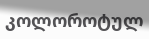კოლოროტულ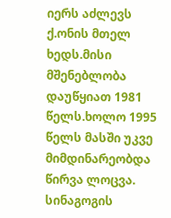იერს აძლევს ქ.ონის მთელ ხედს.მისი მშენებლობა დაუწყიათ 1981 წელს.ხოლო 1995 წელს მასში უკვე მიმდინარეობდა წირვა ლოცვა. სინაგოგის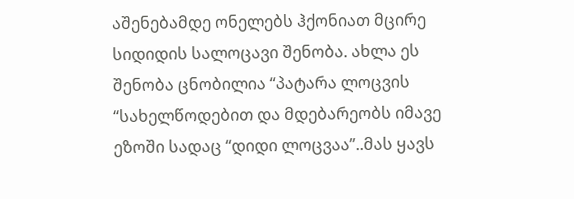აშენებამდე ონელებს ჰქონიათ მცირე სიდიდის სალოცავი შენობა. ახლა ეს შენობა ცნობილია “პატარა ლოცვის “სახელწოდებით და მდებარეობს იმავე ეზოში სადაც “დიდი ლოცვაა”..მას ყავს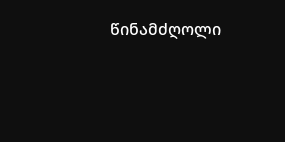წინამძღოლი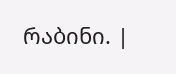რაბინი. |